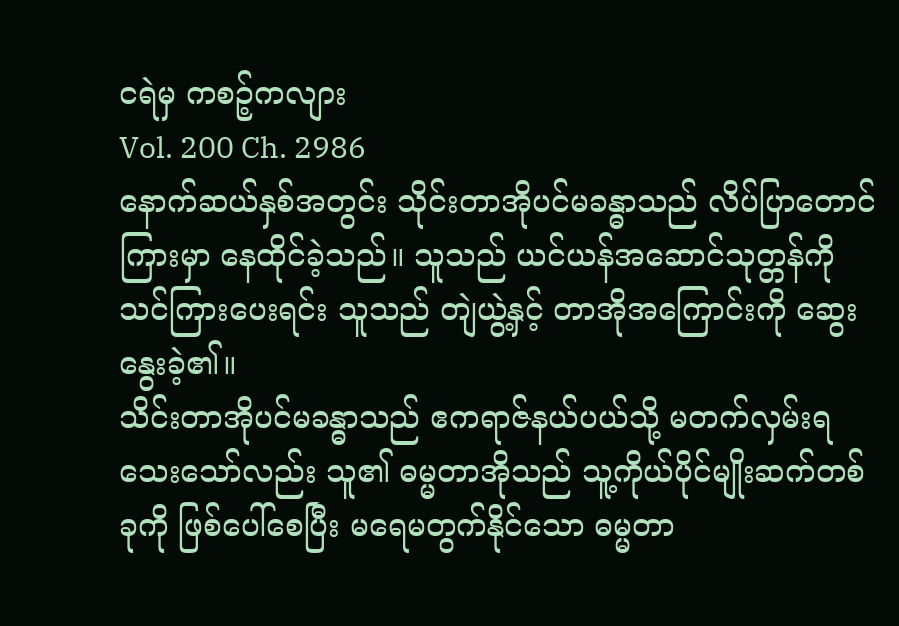ငရဲမှ ကစဉ့်ကလျား
Vol. 200 Ch. 2986
နောက်ဆယ်နှစ်အတွင်း သိုင်းတာအိုပင်မခန္ဓာသည် လိပ်ပြာတောင်ကြားမှာ နေထိုင်ခဲ့သည်။ သူသည် ယင်ယန်အဆောင်သုတ္တန်ကို သင်ကြားပေးရင်း သူသည် တျဲယွဲ့နှင့် တာအိုအကြောင်းကို ဆွေးနွေးခဲ့၏။
သိင်းတာအိုပင်မခန္ဓာသည် ဧကရာဇ်နယ်ပယ်သို့ မတက်လှမ်းရသေးသော်လည်း သူ၏ ဓမ္မတာအိုသည် သူ့ကိုယ်ပိုင်မျိုးဆက်တစ်ခုကို ဖြစ်ပေါ်စေပြီး မရေမတွက်နိုင်သော ဓမ္မတာ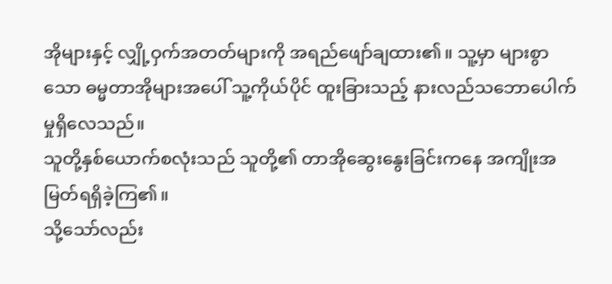အိုများနှင့် လျှို့ဝှက်အတတ်များကို အရည်ဖျော်ချထား၏။ သူ့မှာ များစွာသော ဓမ္မတာအိုများအပေါ် သူ့ကိုယ်ပိုင် ထူးခြားသည့် နားလည်သဘောပေါက်မှုရှိလေသည်။
သူတို့နှစ်ယောက်စလုံးသည် သူတို့၏ တာအိုဆွေးနွေးခြင်းကနေ အကျိုးအမြတ်ရရှိခဲ့ကြ၏။
သို့သော်လည်း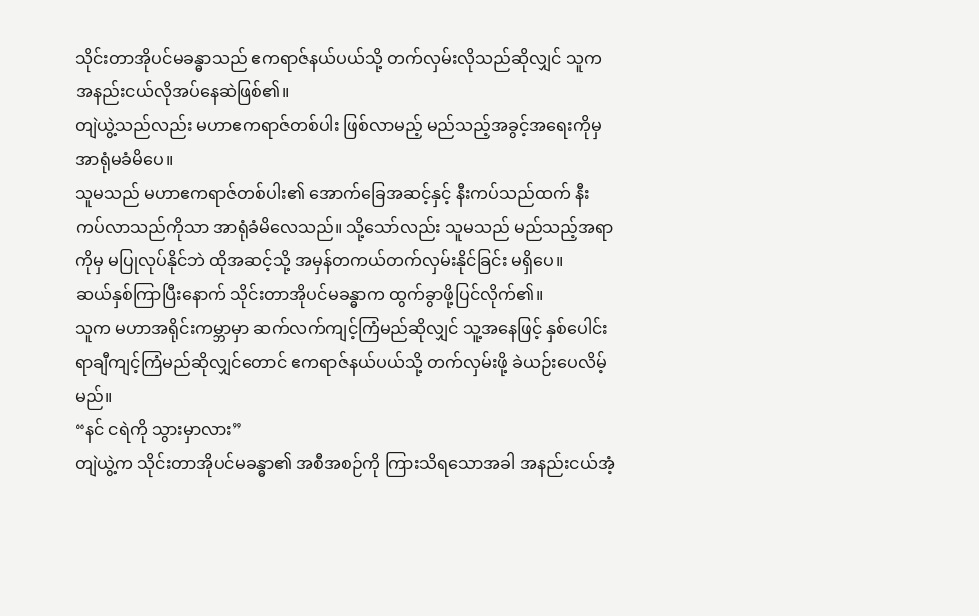သိုင်းတာအိုပင်မခန္ဓာသည် ဧကရာဇ်နယ်ပယ်သို့ တက်လှမ်းလိုသည်ဆိုလျှင် သူက အနည်းငယ်လိုအပ်နေဆဲဖြစ်၏။
တျဲယွဲ့သည်လည်း မဟာဧကရာဇ်တစ်ပါး ဖြစ်လာမည့် မည်သည့်အခွင့်အရေးကိုမှ အာရုံမခံမိပေ။
သူမသည် မဟာဧကရာဇ်တစ်ပါး၏ အောက်ခြေအဆင့်နှင့် နီးကပ်သည်ထက် နီးကပ်လာသည်ကိုသာ အာရုံခံမိလေသည်။ သို့သော်လည်း သူမသည် မည်သည့်အရာကိုမှ မပြုလုပ်နိုင်ဘဲ ထိုအဆင့်သို့ အမှန်တကယ်တက်လှမ်းနိုင်ခြင်း မရှိပေ။
ဆယ်နှစ်ကြာပြီးနောက် သိုင်းတာအိုပင်မခန္ဓာက ထွက်ခွာဖို့ပြင်လိုက်၏။
သူက မဟာအရိုင်းကမ္ဘာမှာ ဆက်လက်ကျင့်ကြံမည်ဆိုလျှင် သူ့အနေဖြင့် နှစ်ပေါင်းရာချီကျင့်ကြံမည်ဆိုလျှင်တောင် ဧကရာဇ်နယ်ပယ်သို့ တက်လှမ်းဖို့ ခဲယဉ်းပေလိမ့်မည်။
“နင် ငရဲကို သွားမှာလား”
တျဲယွဲ့က သိုင်းတာအိုပင်မခန္ဓာ၏ အစီအစဉ်ကို ကြားသိရသောအခါ အနည်းငယ်အံ့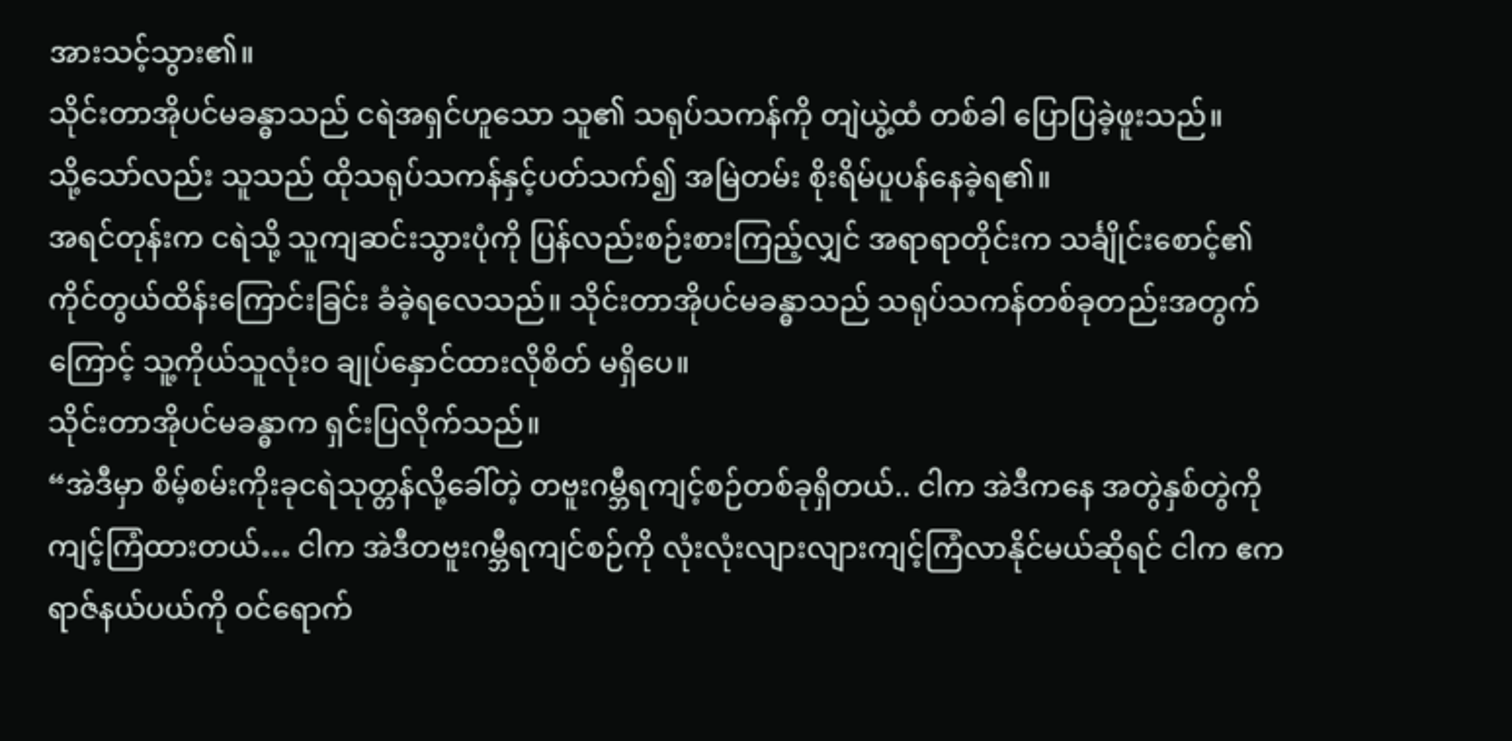အားသင့်သွား၏။
သိုင်းတာအိုပင်မခန္ဓာသည် ငရဲအရှင်ဟူသော သူ၏ သရုပ်သကန်ကို တျဲယွဲ့ထံ တစ်ခါ ပြောပြခဲ့ဖူးသည်။
သို့သော်လည်း သူသည် ထိုသရုပ်သကန်နှင့်ပတ်သက်၍ အမြဲတမ်း စိုးရိမ်ပူပန်နေခဲ့ရ၏။
အရင်တုန်းက ငရဲသို့ သူကျဆင်းသွားပုံကို ပြန်လည်းစဉ်းစားကြည့်လျှင် အရာရာတိုင်းက သင်္ချိုင်းစောင့်၏ ကိုင်တွယ်ထိန်းကြောင်းခြင်း ခံခဲ့ရလေသည်။ သိုင်းတာအိုပင်မခန္ဓာသည် သရုပ်သကန်တစ်ခုတည်းအတွက်ကြောင့် သူ့ကိုယ်သူလုံးဝ ချုပ်နှောင်ထားလိုစိတ် မရှိပေ။
သိုင်းတာအိုပင်မခန္ဓာက ရှင်းပြလိုက်သည်။
“အဲဒီမှာ စိမ့်စမ်းကိုးခုငရဲသုတ္တန်လို့ခေါ်တဲ့ တဗူးဂမ္ဘီရကျင့်စဉ်တစ်ခုရှိတယ်.. ငါက အဲဒီကနေ အတွဲနှစ်တွဲကို ကျင့်ကြံထားတယ်… ငါက အဲဒီတဗူးဂမ္ဘီရကျင်စဉ်ကို လုံးလုံးလျားလျားကျင့်ကြံလာနိုင်မယ်ဆိုရင် ငါက ဧကရာဇ်နယ်ပယ်ကို ဝင်ရောက်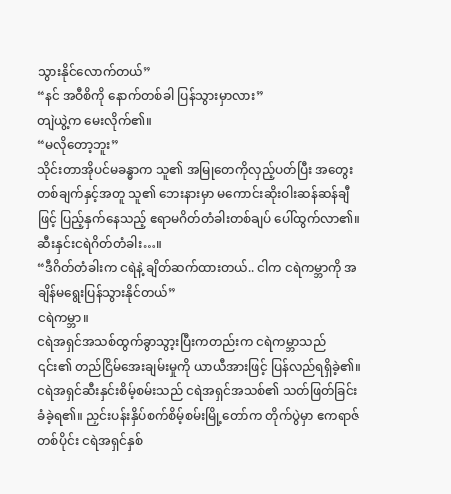သွားနိုင်လောက်တယ်”
“နင် အဝီစိကို နောက်တစ်ခါ ပြန်သွားမှာလား”
တျဲယွဲ့က မေးလိုက်၏။
“မလိုတော့ဘူး”
သိုင်းတာအိုပင်မခန္ဓာက သူ၏ အမြုတေကိုလှည့်ပတ်ပြီး အတွေးတစ်ချက်နှင့်အတူ သူ၏ ဘေးနားမှာ မကောင်းဆိုးဝါးဆန်ဆန်ချီဖြင့် ပြည့်နှက်နေသည့် ဧရာမဂိတ်တံခါးတစ်ချပ် ပေါ်ထွက်လာ၏။
ဆီးနှင်းငရဲဂိတ်တံခါး…။
“ဒီဂိတ်တံခါးက ငရဲနဲ့ ချိတ်ဆက်ထားတယ်.. ငါက ငရဲကမ္ဘာကို အချိန်မရွေးပြန်သွားနိုင်တယ်”
ငရဲကမ္ဘာ။
ငရဲအရှင်အသစ်ထွက်ခွာသွာ့းပြီးကတည်းက ငရဲကမ္ဘာသည် ၎င်း၏ တည်ငြိမ်အေးချမ်းမှုကို ယာယီအားဖြင့် ပြန်လည်ရရှိခဲ့၏။
ငရဲအရှင်ဆီးနှင်းစိမ့်စမ်းသည် ငရဲအရှင်အသစ်၏ သတ်ဖြတ်ခြင်းခံခဲ့ရ၏။ ညှင်းပန်းနှိပ်စက်စိမ့်စမ်းမြို့တော်က တိုက်ပွဲမှာ ဧကရာဇ်တစ်ပိုင်း ငရဲအရှင်နှစ်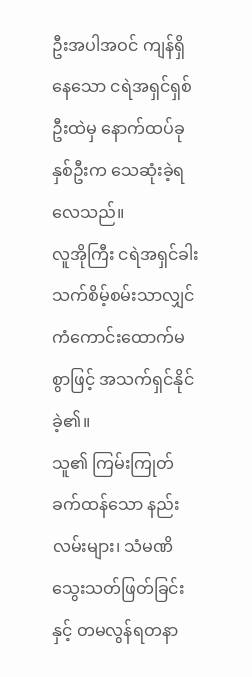ဦးအပါအဝင် ကျန်ရှိနေသော ငရဲအရှင်ရှစ်ဦးထဲမှ နောက်ထပ်ခုနှစ်ဦးက သေဆုံးခဲ့ရလေသည်။
လူအိုကြီး ငရဲအရှင်ခါးသက်စိမ့်စမ်းသာလျှင် ကံကောင်းထောက်မစွာဖြင့် အသက်ရှင်နိုင်ခဲ့၏။
သူ၏ ကြမ်းကြုတ်ခက်ထန်သော နည်းလမ်းများ၊ သံမဏိသွေးသတ်ဖြတ်ခြင်းနှင့် တမလွန်ရတနာ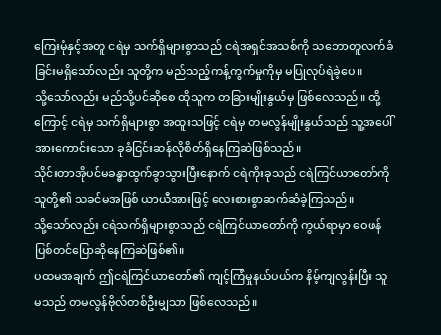ကြေးမုံနှင့်အတူ ငရဲမှ သက်ရှိများစွာသည် ငရဲအရှင်အသစ်ကို သဘောတူလက်ခံခြင်းမရှိသော်လည်း သူတို့က မည်သည့်ကန့်ကွက်မှုကိုမှ မပြုလုပ်ရဲခဲ့ပေ။
သို့သော်လည်း မည်သို့ပင်ဆိုစေ ထိုသူက တခြားမျိုးနွယ်မှ ဖြစ်လေသည်။ ထို့ကြောင့် ငရဲမှ သက်ရှိများစွာ အထူးသဖြင့် ငရဲမှ တမလွန်မျိုးနွယ်သည် သူ့အပေါ် အားကောင်းသော ခုခံငြင်းဆန်လိုစိတ်ရှိနေကြဆဲဖြစ်သည်။
သိုင်းတာအိုပင်မခန္ဓာထွက်ခွာသွားပြီးနောက် ငရဲကိုးခုသည် ငရဲကြင်ယာတော်ကို သူတို့၏ သခင်မအဖြစ် ယာယီအားဖြင့် လေးစားစွာဆက်ဆံခဲ့ကြသည်။
သို့သော်လည်း ငရဲသက်ရှိများစွာသည် ငရဲကြင်ယာတော်ကို ကွယ်ရာမှာ ဝေဖန်ပြစ်တင်ပြောဆိုနေကြဆဲဖြစ်၏။
ပထမအချက် ဤငရဲကြင်ယာတော်၏ ကျင့်ကြံမှုနယ်ပယ်က နိမ့်ကျလွန်းပြီး သူမသည် တမလွန်ဗိုလ်တစ်ဦးမျှသာ ဖြစ်လေသည်။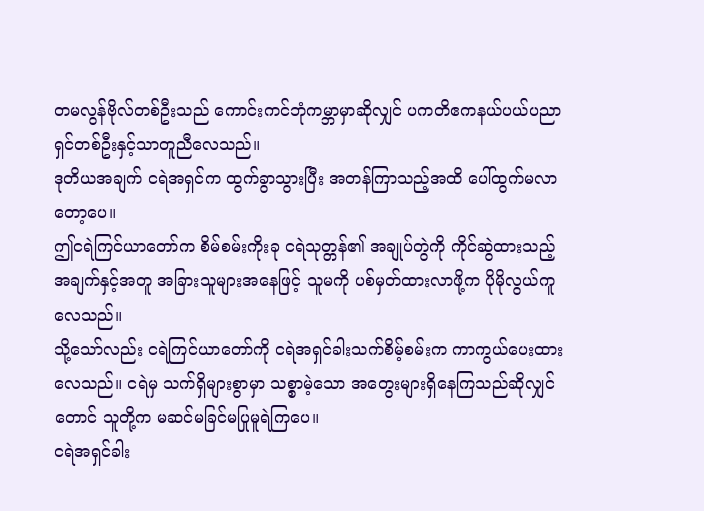တမလွန်ဗိုလ်တစ်ဦးသည် ကောင်းကင်ဘုံကမ္ဘာမှာဆိုလျှင် ပကတိဧကနယ်ပယ်ပညာရှင်တစ်ဦးနှင့်သာတူညီလေသည်။
ဒုတိယအချက် ငရဲအရှင်က ထွက်ခွာသွားပြီး အတန်ကြာသည့်အထိ ပေါ်ထွက်မလာတော့ပေ။
ဤငရဲကြင်ယာတော်က စိမ်စမ်းကိုးခု ငရဲသုတ္တန်၏ အချုပ်တွဲကို ကိုင်ဆွဲထားသည့် အချက်နှင့်အတူ အခြားသူများအနေဖြင့် သူမကို ပစ်မှတ်ထားလာဖို့က ပိုမိုလွယ်ကူလေသည်။
သို့သော်လည်း ငရဲကြင်ယာတော်ကို ငရဲအရှင်ခါးသက်စိမ့်စမ်းက ကာကွယ်ပေးထားလေသည်။ ငရဲမှ သက်ရှိများစွာမှာ သစ္စာမဲ့သော အတွေးများရှိနေကြသည်ဆိုလျှင်တောင် သူတို့က မဆင်မခြင်မပြုမူရဲကြပေ။
ငရဲအရှင်ခါး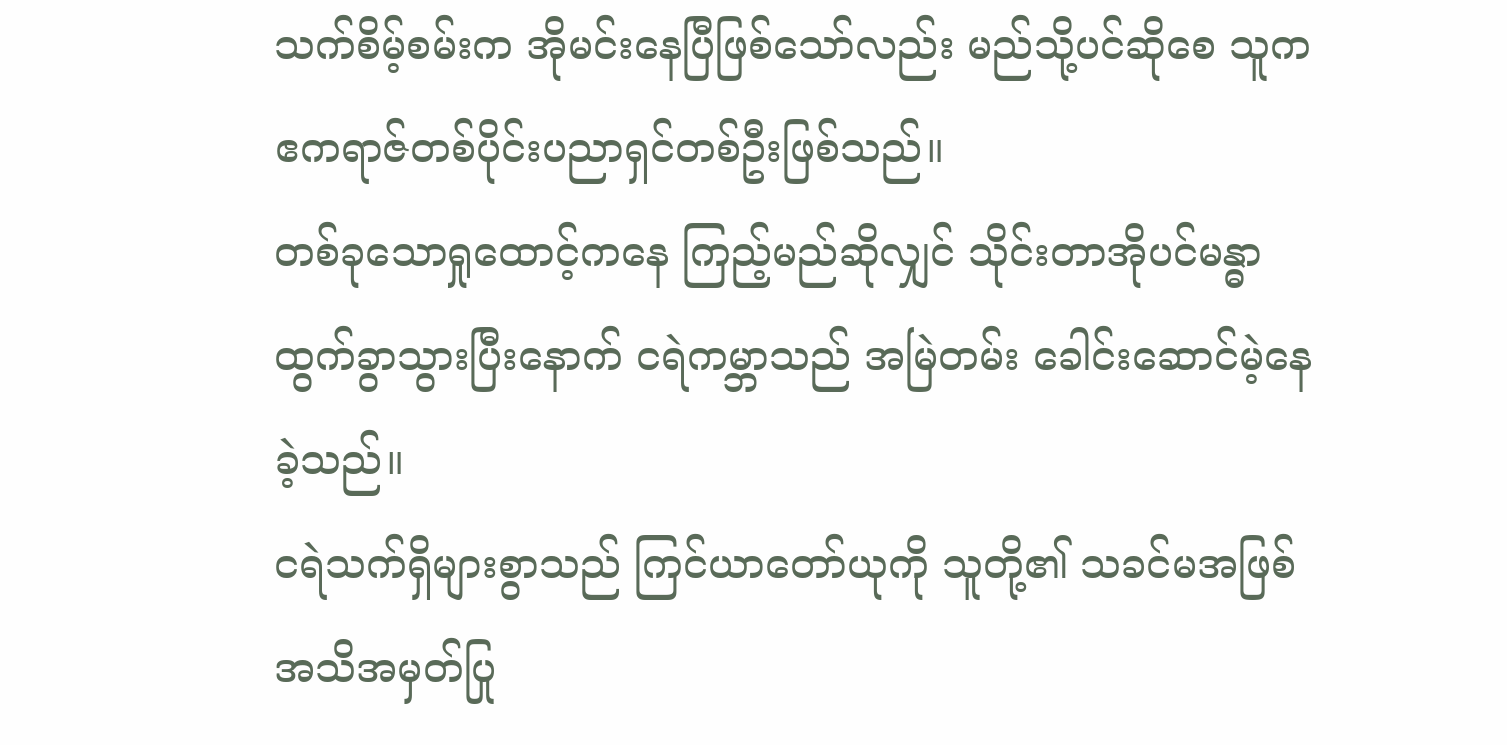သက်စိမ့်စမ်းက အိုမင်းနေပြီဖြစ်သော်လည်း မည်သို့ပင်ဆိုစေ သူက ဧကရာဇ်တစ်ပိုင်းပညာရှင်တစ်ဦးဖြစ်သည်။
တစ်ခုသောရှုထောင့်ကနေ ကြည့်မည်ဆိုလျှင် သိုင်းတာအိုပင်မန္ဓာထွက်ခွာသွားပြီးနောက် ငရဲကမ္ဘာသည် အမြဲတမ်း ခေါင်းဆောင်မဲ့နေခဲ့သည်။
ငရဲသက်ရှိများစွာသည် ကြင်ယာတော်ယုကို သူတို့၏ သခင်မအဖြစ် အသိအမှတ်ပြု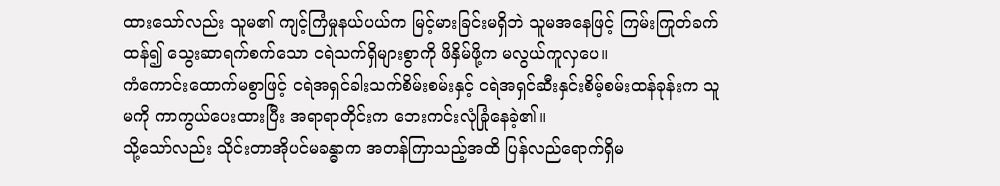ထားသော်လည်း သူမ၏ ကျင့်ကြံမှုနယ်ပယ်က မြင့်မားခြင်းမရှိဘဲ သူမအနေဖြင့် ကြမ်းကြုတ်ခက်ထန်၍ သွေးဆာရက်စက်သော ငရဲသက်ရှိများစွာကို ဖိနှိမ်ဖို့က မလွယ်ကူလှပေ။
ကံကောင်းထောက်မစွာဖြင့် ငရဲအရှင်ခါးသက်စိမ်းစမ်းနှင့် ငရဲအရှင်ဆီးနှင်းစိမ့်စမ်းထန်ခုန်းက သူမကို ကာကွယ်ပေးထားပြီး အရာရာတိုင်းက ဘေးကင်းလုံခြုံနေခဲ့၏။
သို့သော်လည်း သိုင်းတာအိုပင်မခန္ဓာက အတန်ကြာသည့်အထိ ပြန်လည်ရောက်ရှိမ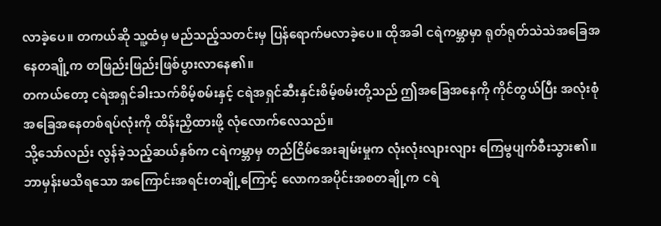လာခဲ့ပေ။ တကယ်ဆို သူ့ထံမှ မည်သည့်သတင်းမှ ပြန်ရောက်မလာခဲ့ပေ။ ထိုအခါ ငရဲကမ္ဘာမှာ ရုတ်ရုတ်သဲသဲအခြေအနေတချို့က တဖြည်းဖြည်းဖြစ်ပွားလာနေ၏။
တကယ်တော့ ငရဲအရှင်ခါးသက်စိမ့်စမ်းနှင့် ငရဲအရှင်ဆီးနှင်းစိမ့်စမ်းတို့သည် ဤအခြေအနေကို ကိုင်တွယ်ပြီး အလုံးစုံအခြေအနေတစ်ရပ်လုံးကို ထိန်းညှိထားဖို့ လုံလောက်လေသည်။
သို့သော်လည်း လွန်ခဲ့သည့်ဆယ်နှစ်က ငရဲကမ္ဘာမှ တည်ငြိမ်အေးချမ်းမှုက လုံးလုံးလျားလျား ကြေမွပျက်စီးသွား၏။
ဘာမှန်းမသိရသော အကြောင်းအရင်းတချို့ကြောင့် လောကအပိုင်းအစတချို့က ငရဲ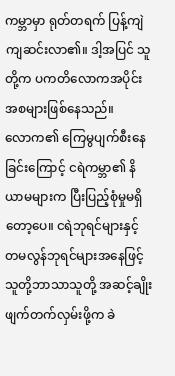ကမ္ဘာမှာ ရုတ်တရက် ပြန့်ကျဲကျဆင်းလာ၏။ ဒါ့အပြင် သူတို့က ပကတိလောကအပိုင်းအစများဖြစ်နေသည်။
လောက၏ ကြေမွပျက်စီးနေခြင်းကြောင့် ငရဲကမ္ဘာ၏ နိယာမများက ပြီးပြည့်စုံမှုမရှိတော့ပေ။ ငရဲဘုရင်များနှင့် တမလွန်ဘုရင်များအနေဖြင့် သူတို့ဘာသာသူတို့ အဆင့်ချိုးဖျက်တက်လှမ်းဖို့က ခဲ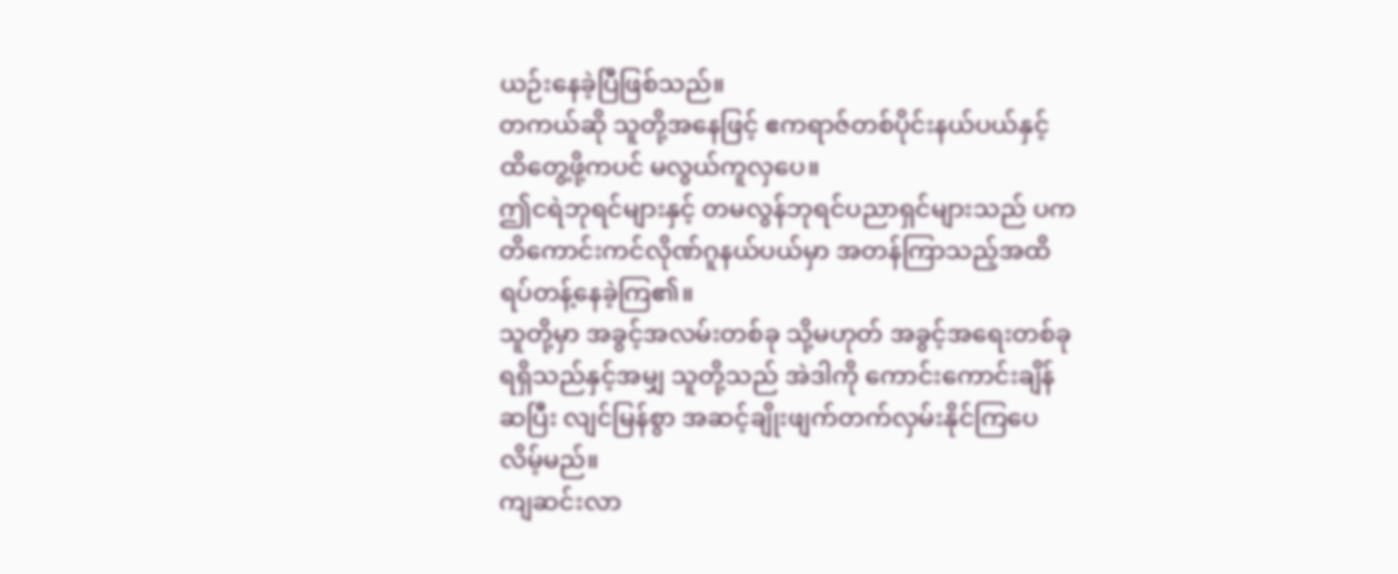ယဉ်းနေခဲ့ပြီဖြစ်သည်။
တကယ်ဆို သူတို့အနေဖြင့် ဧကရာဇ်တစ်ပိုင်းနယ်ပယ်နှင့် ထိတွေ့ဖို့ကပင် မလွယ်ကူလှပေ။
ဤငရဲဘုရင်များနှင့် တမလွန်ဘုရင်ပညာရှင်များသည် ပကတိကောင်းကင်လိုဏ်ဂူနယ်ပယ်မှာ အတန်ကြာသည့်အထိ ရပ်တန့်နေခဲ့ကြ၏။
သူတို့မှာ အခွင့်အလမ်းတစ်ခု သို့မဟုတ် အခွင့်အရေးတစ်ခု ရရှိသည်နှင့်အမျှ သူတို့သည် အဲဒါကို ကောင်းကောင်းချိန်ဆပြီး လျင်မြန်စွာ အဆင့်ချိုးဖျက်တက်လှမ်းနိုင်ကြပေလိမ့်မည်။
ကျဆင်းလာ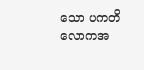သော ပကတိလောကအ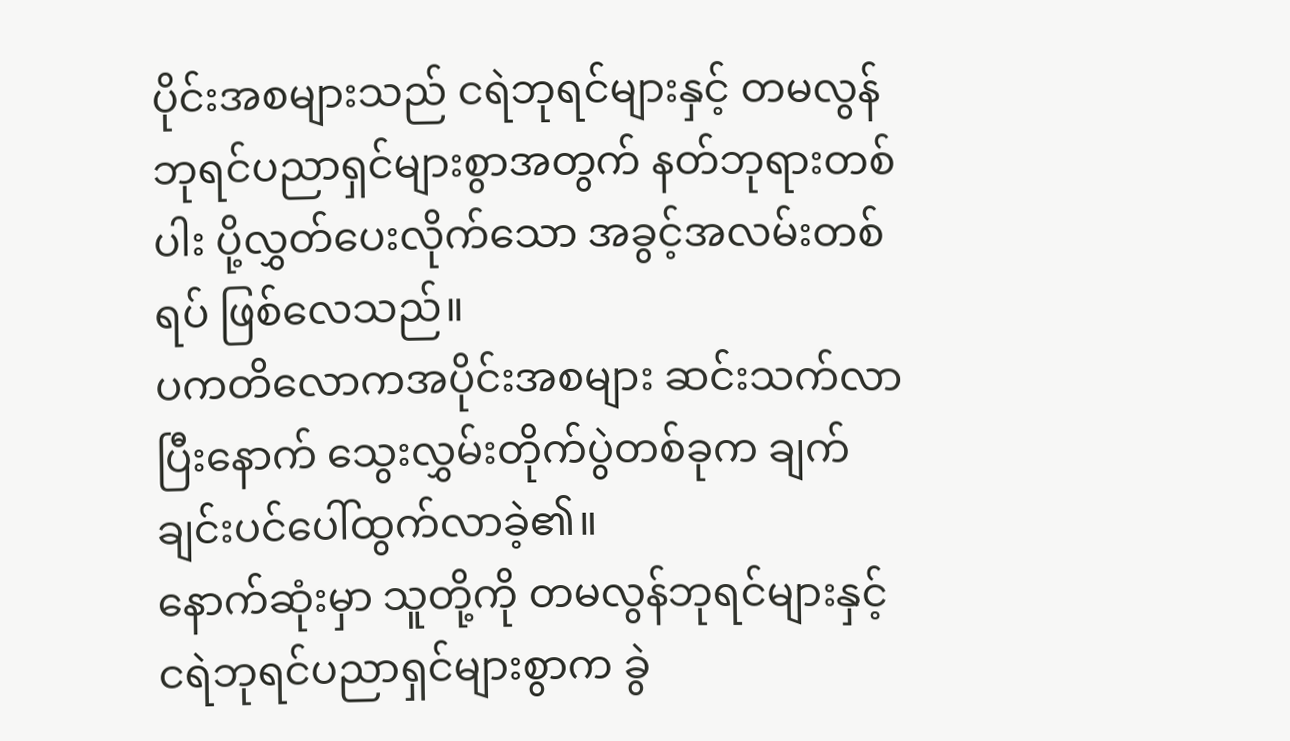ပိုင်းအစများသည် ငရဲဘုရင်များနှင့် တမလွန်ဘုရင်ပညာရှင်များစွာအတွက် နတ်ဘုရားတစ်ပါး ပို့လွှတ်ပေးလိုက်သော အခွင့်အလမ်းတစ်ရပ် ဖြစ်လေသည်။
ပကတိလောကအပိုင်းအစများ ဆင်းသက်လာပြီးနောက် သွေးလွှမ်းတိုက်ပွဲတစ်ခုက ချက်ချင်းပင်ပေါ်ထွက်လာခဲ့၏။
နောက်ဆုံးမှာ သူတို့ကို တမလွန်ဘုရင်များနှင့် ငရဲဘုရင်ပညာရှင်များစွာက ခွဲ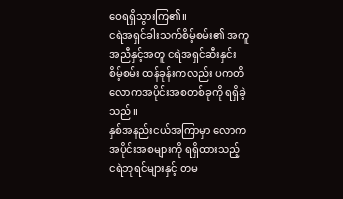ဝေရရှိသွားကြ၏။
ငရဲအရှင်ခါးသက်စိမ့်စမ်း၏ အကူအညီနှင့်အတူ ငရဲအရှင်ဆီးနှင်းစိမ့်စမ်း ထန်ခုန်းကလည်း ပကတိလောကအပိုင်းအစတစ်ခုကို ရရှိခဲ့သည်။
နှစ်အနည်းငယ်အကြာမှာ လောကအပိုင်းအစများကို ရရှိထားသည့် ငရဲဘုရင်များနှင့် တမ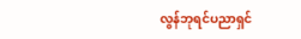လွန်ဘုရင်ပညာရှင်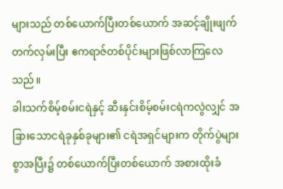များသည် တစ်ယောက်ပြီးတစ်ယောက် အဆင့်ချိုးဖျက်တက်လှမ်းပြီး ဧကရာဇ်တစ်ပိုင်းများဖြစ်လာကြလေသည်။
ခါးသက်စိမ့်စမ်းငရဲနှင့် ဆီးနှင်းစိမ့်စမ်းငရဲကလွဲလျှင် အခြားသောငရဲခုနှစ်ခုများ၏ ငရဲအရှင်များက တိုက်ပွဲများစွာအပြီး၌ တစ်ယောက်ပြီးတစ်ယောက် အစားထိုးခံ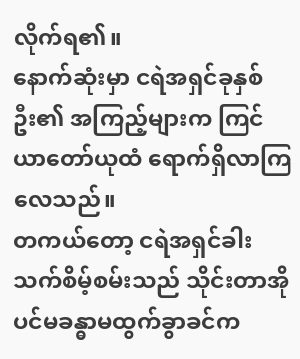လိုက်ရ၏။
နောက်ဆုံးမှာ ငရဲအရှင်ခုနှစ်ဦး၏ အကြည့်များက ကြင်ယာတော်ယုထံ ရောက်ရှိလာကြလေသည်။
တကယ်တော့ ငရဲအရှင်ခါးသက်စိမ့်စမ်းသည် သိုင်းတာအိုပင်မခန္ဓာမထွက်ခွာခင်က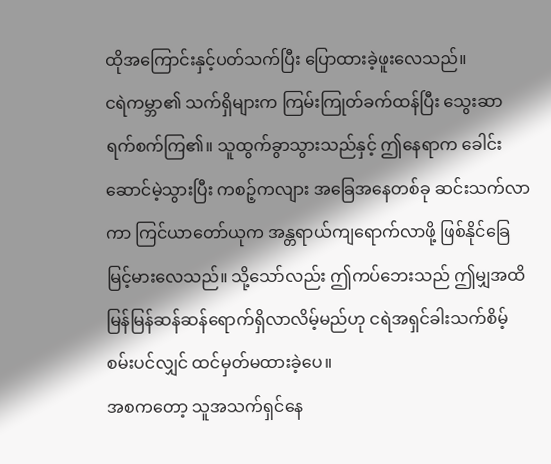ထိုအကြောင်းနှင့်ပတ်သက်ပြီး ပြောထားခဲ့ဖူးလေသည်။
ငရဲကမ္ဘာ၏ သက်ရှိများက ကြမ်းကြုတ်ခက်ထန်ပြီး သွေးဆာရက်စက်ကြ၏။ သူထွက်ခွာသွားသည်နှင့် ဤနေရာက ခေါင်းဆောင်မဲ့သွားပြီး ကစဉ့်ကလျား အခြေအနေတစ်ခု ဆင်းသက်လာကာ ကြင်ယာတော်ယုက အန္တရာယ်ကျရောက်လာဖို့ ဖြစ်နိုင်ခြေမြင့်မားလေသည်။ သို့သော်လည်း ဤကပ်ဘေးသည် ဤမျှအထိ မြန်မြန်ဆန်ဆန်ရောက်ရှိလာလိမ့်မည်ဟု ငရဲအရှင်ခါးသက်စိမ့်စမ်းပင်လျှင် ထင်မှတ်မထားခဲ့ပေ။
အစကတော့ သူအသက်ရှင်နေ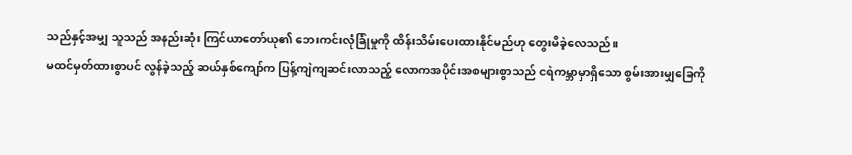သည်နှင့်အမျှ သူသည် အနည်းဆုံး ကြင်ယာတော်ယု၏ ဘေးကင်းလုံခြုံမှုကို ထိန်းသိမ်းပေးထားနိုင်မည်ဟု တွေးမိခဲ့လေသည်။
မထင်မှတ်ထားစွာပင် လွန်ခဲ့သည့် ဆယ်နှစ်ကျော်က ပြန့်ကျဲကျဆင်းလာသည့် လောကအပိုင်းအစများစွာသည် ငရဲကမ္ဘာမှာရှိသော စွမ်းအားမျှခြေကို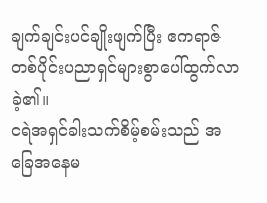ချက်ချင်းပင်ချိုးဖျက်ပြီး ဧကရာဇ်တစ်ပိုင်းပညာရှင်များစွာပေါ်ထွက်လာခဲ့၏။
ငရဲအရှင်ခါးသက်စိမ့်စမ်းသည် အခြေအနေမ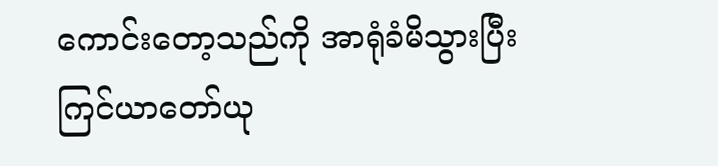ကောင်းတော့သည်ကို အာရုံခံမိသွားပြီး ကြင်ယာတော်ယု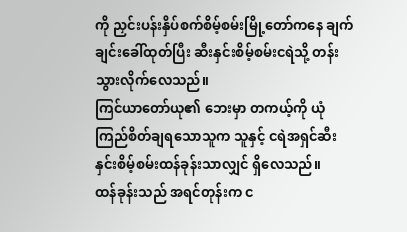ကို ညှင်းပန်းနှိပ်စက်စိမ့်စမ်းမြို့တော်ကနေ ချက်ချင်းခေါ်ထုတ်ပြီး ဆီးနှင်းစိမ့်စမ်းငရဲသို့ တန်းသွားလိုက်လေသည်။
ကြင်ယာတော်ယု၏ ဘေးမှာ တကယ့်ကို ယုံကြည်စိတ်ချရသောသူက သူနှင့် ငရဲအရှင်ဆီးနှင်းစိမ့်စမ်းထန်ခုန်းသာလျှင် ရှိလေသည်။
ထန်ခုန်းသည် အရင်တုန်းက င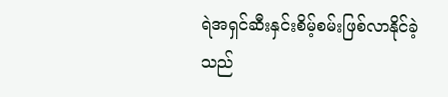ရဲအရှင်ဆီးနှင်းစိမ့်စမ်းဖြစ်လာနိုင်ခဲ့သည်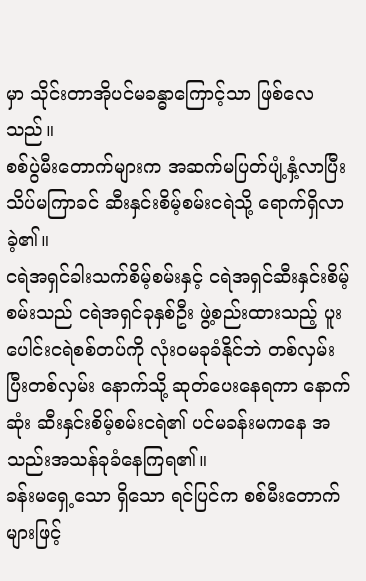မှာ သိုင်းတာအိုပင်မခန္ဓာကြောင့်သာ ဖြစ်လေသည်။
စစ်ပွဲမီးတောက်များက အဆက်မပြတ်ပျံ့နှံ့လာပြီး သိပ်မကြာခင် ဆီးနှင်းစိမ့်စမ်းငရဲသို့ ရောက်ရှိလာခဲ့၏။
ငရဲအရှင်ခါးသက်စိမ့်စမ်းနှင့် ငရဲအရှင်ဆီးနှင်းစိမ့်စမ်းသည် ငရဲအရှင်ခုနှစ်ဦး ဖွဲ့စည်းထားသည့် ပူးပေါင်းငရဲစစ်တပ်ကို လုံးဝမခုခံနိုင်ဘဲ တစ်လှမ်းပြီးတစ်လှမ်း နောက်သို့ ဆုတ်ပေးနေရကာ နောက်ဆုံး ဆီးနှင်းစိမ့်စမ်းငရဲ၏ ပင်မခန်းမကနေ အသည်းအသန်ခုခံနေကြရ၏။
ခန်းမရှေ့သော ရှိသော ရင်ပြင်က စစ်မီးတောက်များဖြင့်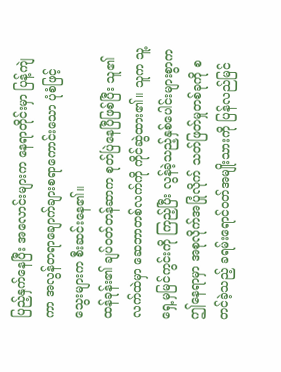ပြည့်နှက်နေပြီး အလောင်းများက နေရာတိုင်းမှာ ပြန့်ကျဲကာ အလွန်တရာချောက်ချားစရာကောင်းသော ပုံစံဖြင့် သွေးများက စီးဆင်းနေ၏။
ထန်ခုန်း၏ ချပ်ဝတ်တန်ဆာက စုတ်ပြဲနေပြီဖြစ်ပြီး သူ၏ လက်ထဲမှာ ဆေဘာတစ်လက်ကို ကိုင်ဆွဲထား၏။ သူက သူ့ရှေ့မှမြင်ကွင်းကို ကြည့်ပြီး လွန်ခဲ့သည့်နှစ်ပေါင်းများစွာက ဤနေရာမှာ အစုလိုက်အပြုံလိုက် သတ်ဖြတ်မှုတစ်ခုကို စတင်ခဲ့သည့် ခရမ်းရောင်ဝတ်အမျိုးသားကို ပြန်လည်မြင်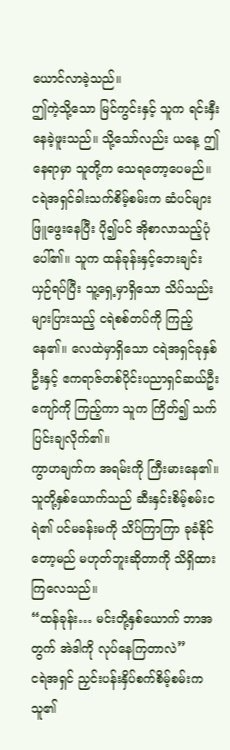ယောင်လာခဲ့သည်။
ဤကဲ့သို့သော မြင်ကွင်းနှင့် သူက ရင်းနှီးနေခဲ့ဖူးသည်။ သို့သော်လည်း ယနေ့ ဤနေရာမှာ သူတို့က သေရတော့ပေမည်။
ငရဲအရှင်ခါးသက်စိမ့်စမ်းက ဆံပင်များဖြူဖွေးနေပြီး ပို၍ပင် အိုစာလာသည့်ပုံပေါ်၏။ သူက ထန်ခုန်းနှင့်ဘေးချင်းယှဉ်ရပ်ပြီး သူ့ရှေ့မှာရှိသော သိပ်သည်းများပြားသည့် ငရဲစစ်တပ်ကို ကြည့်နေ၏။ လေထဲမှာရှိသော ငရဲအရှင်ခုနှစ်ဦးနှင့် ဧကရာဇ်တစ်ပိုင်းပညာရှင်ဆယ်ဦးကျော်ကို ကြည့်ကာ သူက ကြိတ်၍ သက်ပြင်းချလိုက်၏။
ကွာဟချက်က အရမ်းကို ကြီးမားနေ၏။
သူတို့နှစ်ယောက်သည် ဆီးနှင်းစိမ့်စမ်းငရဲ၏ ပင်မခန်းမကို သိပ်ကြာကြာ ခုခံနိုင်တော့မည် မဟုတ်ဘူးဆိုတာကို သိရှိထားကြလေသည်။
“ထန်ခုန်း… မင်းတို့နှစ်ယောက် ဘာအတွက် အဲဒါကို လုပ်နေကြတာလဲ”
ငရဲအရှင် ညှင်းပန်းနှိပ်စက်စိမ့်စမ်းက သူ၏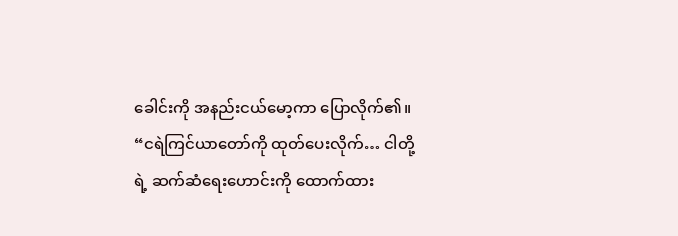ခေါင်းကို အနည်းငယ်မော့ကာ ပြောလိုက်၏။
“ငရဲကြင်ယာတော်ကို ထုတ်ပေးလိုက်… ငါတို့ရဲ့ ဆက်ဆံရေးဟောင်းကို ထောက်ထား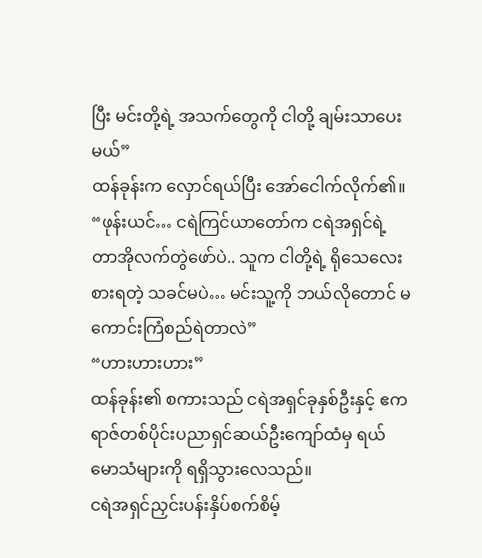ပြီး မင်းတို့ရဲ့ အသက်တွေကို ငါတို့ ချမ်းသာပေးမယ်”
ထန်ခုန်းက လှောင်ရယ်ပြီး အော်ငေါက်လိုက်၏။
“ဖုန်းယင်… ငရဲကြင်ယာတော်က ငရဲအရှင်ရဲ့ တာအိုလက်တွဲဖော်ပဲ.. သူက ငါတို့ရဲ့ ရိုသေလေးစားရတဲ့ သခင်မပဲ… မင်းသူ့ကို ဘယ်လိုတောင် မကောင်းကြံစည်ရဲတာလဲ”
“ဟားဟားဟား”
ထန်ခုန်း၏ စကားသည် ငရဲအရှင်ခုနှစ်ဦးနှင့် ဧကရာဇ်တစ်ပိုင်းပညာရှင်ဆယ်ဦးကျော်ထံမှ ရယ်မောသံများကို ရရှိသွားလေသည်။
ငရဲအရှင်ညှင်းပန်းနှိပ်စက်စိမ့်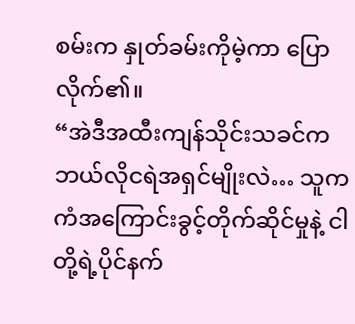စမ်းက နှုတ်ခမ်းကိုမဲ့ကာ ပြောလိုက်၏။
“အဲဒီအထီးကျန်သိုင်းသခင်က ဘယ်လိုငရဲအရှင်မျိုးလဲ… သူက ကံအကြောင်းခွင့်တိုက်ဆိုင်မှုနဲ့ ငါတို့ရဲ့ပိုင်နက်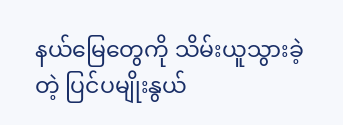နယ်မြေတွေကို သိမ်းယူသွားခဲ့တဲ့ ပြင်ပမျိုးနွယ်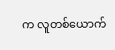က လူတစ်ယောက်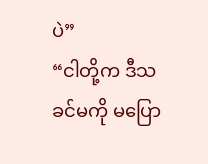ပဲ”
“ငါတို့က ဒီသခင်မကို မပြော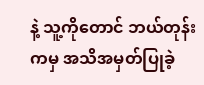နဲ့ သူ့ကိုတောင် ဘယ်တုန်းကမှ အသိအမှတ်ပြုခဲ့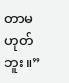တာမဟုတ်ဘူး။”